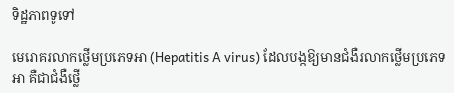ទិដ្ឋភាពទូទៅ

មេរោគរលាកថ្លើមប្រភេទអា (Hepatitis A virus) ដែលបង្កឱ្យមានជំងឺរលាកថ្លើមប្រភេទអា គឺជាជំងឺថ្លើ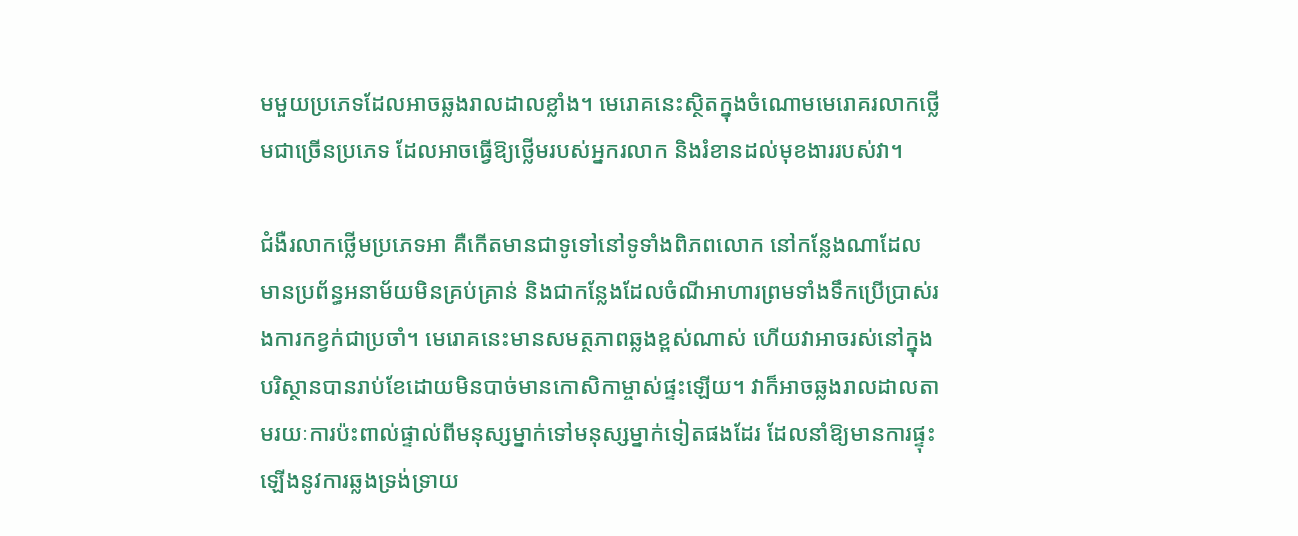មមួយប្រភេទដែលអាចឆ្លងរាលដាលខ្លាំង។ មេរោគនេះស្ថិតក្នុងចំណោមមេរោគរលាកថ្លើមជាច្រើនប្រភេទ ដែលអាចធ្វើឱ្យថ្លើមរបស់អ្នករលាក និងរំខានដល់មុខងាររបស់វា។

ជំងឺរលាកថ្លើមប្រភេទអា គឺកើតមានជាទូទៅនៅទូទាំងពិភពលោក នៅកន្លែងណាដែលមានប្រព័ន្ធអនាម័យមិនគ្រប់គ្រាន់ និងជាកន្លែងដែលចំណីអាហារព្រមទាំងទឹកប្រើប្រាស់រងការកខ្វក់ជាប្រចាំ។ មេរោគនេះមានសមត្ថភាពឆ្លងខ្ពស់ណាស់ ហើយវាអាចរស់នៅក្នុងបរិស្ថានបានរាប់ខែដោយមិនបាច់មានកោសិកាម្ចាស់ផ្ទះឡើយ។ វាក៏អាចឆ្លងរាលដាលតាមរយៈការប៉ះពាល់ផ្ទាល់ពីមនុស្សម្នាក់ទៅមនុស្សម្នាក់ទៀតផងដែរ ដែលនាំឱ្យមានការផ្ទុះឡើងនូវការឆ្លងទ្រង់ទ្រាយ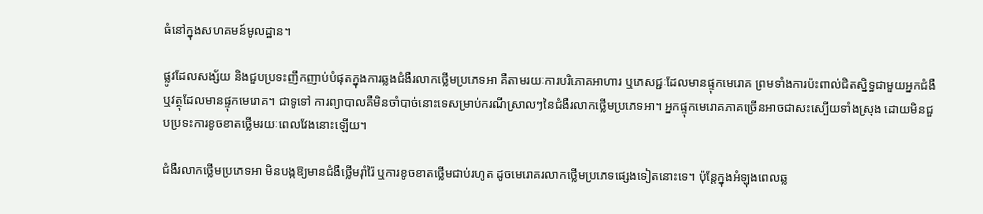ធំនៅក្នុងសហគមន៍មូលដ្ឋាន។

ផ្លូវដែលសង្ស័យ និងជួបប្រទះញឹកញាប់បំផុតក្នុងការឆ្លងជំងឺរលាកថ្លើមប្រភេទអា គឺតាមរយៈការបរិភោគអាហារ ឬភេសជ្ជៈដែលមានផ្ទុកមេរោគ ព្រមទាំងការប៉ះពាល់ជិតស្និទ្ធជាមួយអ្នកជំងឺ ឬវត្ថុដែលមានផ្ទុកមេរោគ។ ជាទូទៅ ការព្យាបាលគឺមិនចាំបាច់នោះទេសម្រាប់ករណីស្រាលៗនៃជំងឺរលាកថ្លើមប្រភេទអា។ អ្នកផ្ទុកមេរោគភាគច្រើនអាចជាសះស្បើយទាំងស្រុង ដោយមិនជួបប្រទះការខូចខាតថ្លើមរយៈពេលវែងនោះឡើយ។

ជំងឺរលាកថ្លើមប្រភេទអា មិនបង្កឱ្យមានជំងឺថ្លើមរ៉ាំរ៉ៃ ឬការខូចខាតថ្លើមជាប់រហូត ដូចមេរោគរលាកថ្លើមប្រភេទផ្សេងទៀតនោះទេ។ ប៉ុន្តែក្នុងអំឡុងពេលឆ្ល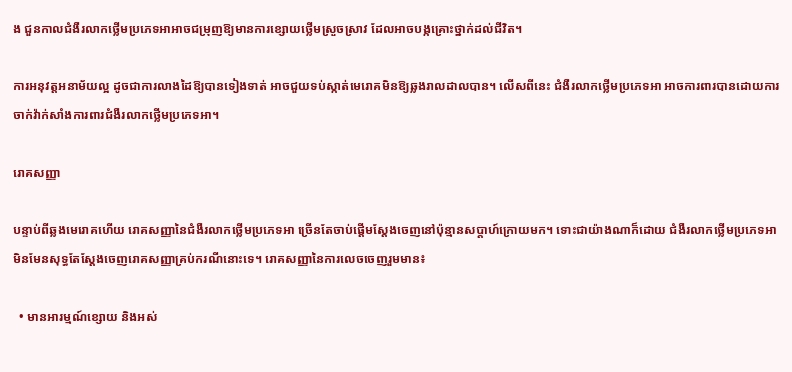ង ជួនកាលជំងឺរលាកថ្លើមប្រភេទអាអាចជម្រុញឱ្យមានការខ្សោយថ្លើមស្រួចស្រាវ ដែលអាចបង្កគ្រោះថ្នាក់ដល់ជីវិត។

ការអនុវត្តអនាម័យល្អ ដូចជាការលាងដៃឱ្យបានទៀងទាត់ អាចជួយទប់ស្កាត់មេរោគមិនឱ្យឆ្លងរាលដាលបាន។ លើសពីនេះ ជំងឺរលាកថ្លើមប្រភេទអា អាចការពារបានដោយការចាក់វ៉ាក់សាំងការពារជំងឺរលាកថ្លើមប្រភេទអា។

រោគសញ្ញា

បន្ទាប់ពីឆ្លងមេរោគហើយ រោគសញ្ញានៃជំងឺរលាកថ្លើមប្រភេទអា ច្រើនតែចាប់ផ្តើមស្តែងចេញនៅប៉ុន្មានសប្តាហ៍ក្រោយមក។ ទោះជាយ៉ាងណាក៏ដោយ ជំងឺរលាកថ្លើមប្រភេទអា មិនមែនសុទ្ធតែស្តែងចេញរោគសញ្ញាគ្រប់ករណីនោះទេ។ រោគសញ្ញានៃការលេចចេញរួមមាន៖

  • មានអារម្មណ៍ខ្សោយ និងអស់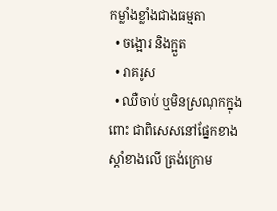កម្លាំងខ្លាំងជាងធម្មតា
  • ចង្អោរ និងក្អួត
  • រាគរូស
  • ឈឺចាប់ ឬមិនស្រណុកក្នុងពោះ ជាពិសេសនៅផ្នែកខាងស្តាំខាងលើ ត្រង់ក្រោម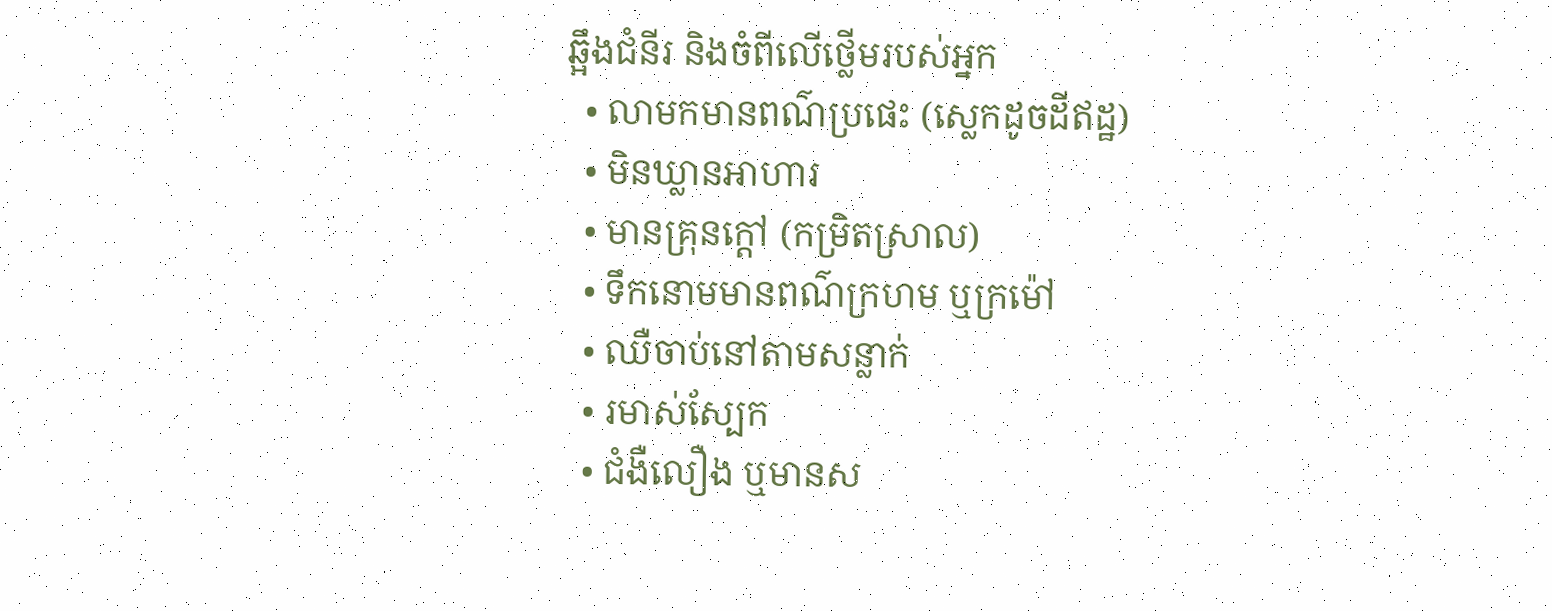ឆ្អឹងជំនីរ និងចំពីលើថ្លើមរបស់អ្នក
  • លាមកមានពណ៌ប្រផេះ (ស្លេកដូចដីឥដ្ឋ)
  • មិនឃ្លានអាហារ
  • មានគ្រុនក្តៅ (កម្រិតស្រាល)
  • ទឹកនោមមានពណ៌ក្រហម ឬក្រម៉ៅ
  • ឈឺចាប់នៅតាមសន្លាក់
  • រមាស់ស្បែក
  • ជំងឺលឿង ឬមានស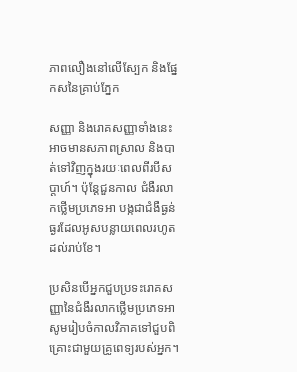ភាពលឿងនៅលើស្បែក និងផ្នែកសនៃគ្រាប់ភ្នែក

សញ្ញា និងរោគសញ្ញាទាំងនេះអាចមានសភាពស្រាល និងបាត់ទៅវិញក្នុងរយៈពេលពីរបីសប្តាហ៍។ ប៉ុន្តែជួនកាល ជំងឺរលាកថ្លើមប្រភេទអា បង្កជាជំងឺធ្ងន់ធ្ងរដែលអូសបន្លាយពេលរហូតដល់រាប់ខែ។

ប្រសិនបើអ្នកជួបប្រទះរោគសញ្ញានៃជំងឺរលាកថ្លើមប្រភេទអា សូមរៀបចំកាលវិភាគទៅជួបពិគ្រោះជាមួយគ្រូពេទ្យរបស់អ្នក។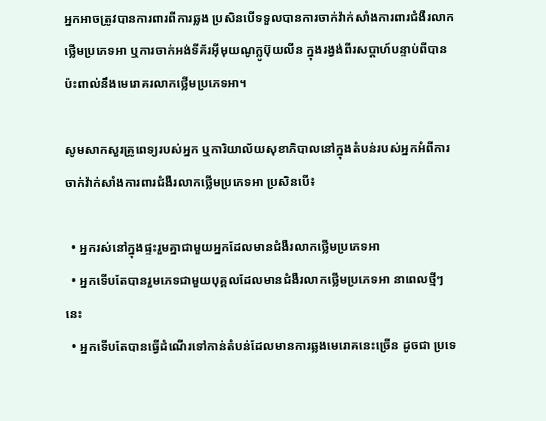អ្នកអាចត្រូវបានការពារពីការឆ្លង ប្រសិនបើទទួលបានការចាក់វ៉ាក់សាំងការពារជំងឺរលាកថ្លើមប្រភេទអា ឬការចាក់អង់ទីគ័រអ៊ីមុយណូក្លូប៊ុយលីន ក្នុងរង្វង់ពីរសប្តាហ៍បន្ទាប់ពីបានប៉ះពាល់នឹងមេរោគរលាកថ្លើមប្រភេទអា។

សូមសាកសួរគ្រូពេទ្យរបស់អ្នក ឬការិយាល័យសុខាភិបាលនៅក្នុងតំបន់របស់អ្នកអំពីការចាក់វ៉ាក់សាំងការពារជំងឺរលាកថ្លើមប្រភេទអា ប្រសិនបើ៖

  • អ្នករស់នៅក្នុងផ្ទះរួមគ្នាជាមួយអ្នកដែលមានជំងឺរលាកថ្លើមប្រភេទអា
  • អ្នកទើបតែបានរួមភេទជាមួយបុគ្គលដែលមានជំងឺរលាកថ្លើមប្រភេទអា នាពេលថ្មីៗនេះ
  • អ្នកទើបតែបានធ្វើដំណើរទៅកាន់តំបន់ដែលមានការឆ្លងមេរោគនេះច្រើន ដូចជា ប្រទេ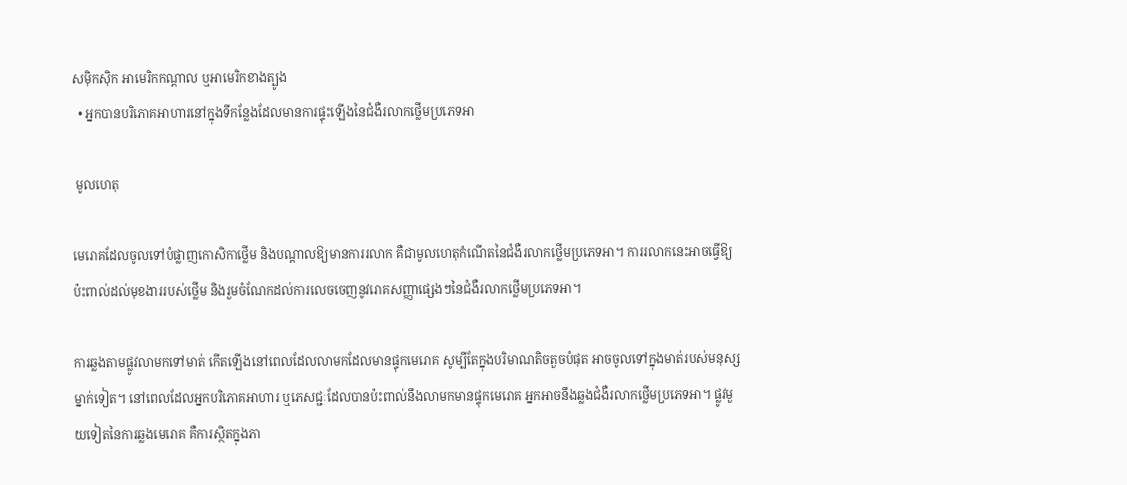សម៉ិកស៊ិក អាមេរិកកណ្តាល ឬអាមេរិកខាងត្បូង
  • អ្នកបានបរិភោគអាហារនៅក្នុងទីកន្លែងដែលមានការផ្ទុះឡើងនៃជំងឺរលាកថ្លើមប្រភេទអា

 មូលហេតុ

មេរោគដែលចូលទៅបំផ្លាញកោសិកាថ្លើម និងបណ្តាលឱ្យមានការរលាក គឺជាមូលហេតុកំណើតនៃជំងឺរលាកថ្លើមប្រភេទអា។ ការរលាកនេះអាចធ្វើឱ្យប៉ះពាល់ដល់មុខងាររបស់ថ្លើម និងរួមចំណែកដល់ការលេចចេញនូវរោគសញ្ញាផ្សេងៗនៃជំងឺរលាកថ្លើមប្រភេទអា។

ការឆ្លងតាមផ្លូវលាមកទៅមាត់ កើតឡើងនៅពេលដែលលាមកដែលមានផ្ទុកមេរោគ សូម្បីតែក្នុងបរិមាណតិចតួចបំផុត អាចចូលទៅក្នុងមាត់របស់មនុស្សម្នាក់ទៀត។ នៅពេលដែលអ្នកបរិភោគអាហារ ឬភេសជ្ជៈដែលបានប៉ះពាល់នឹងលាមកមានផ្ទុកមេរោគ អ្នកអាចនឹងឆ្លងជំងឺរលាកថ្លើមប្រភេទអា។ ផ្លូវមួយទៀតនៃការឆ្លងមេរោគ គឺការស្ថិតក្នុងភា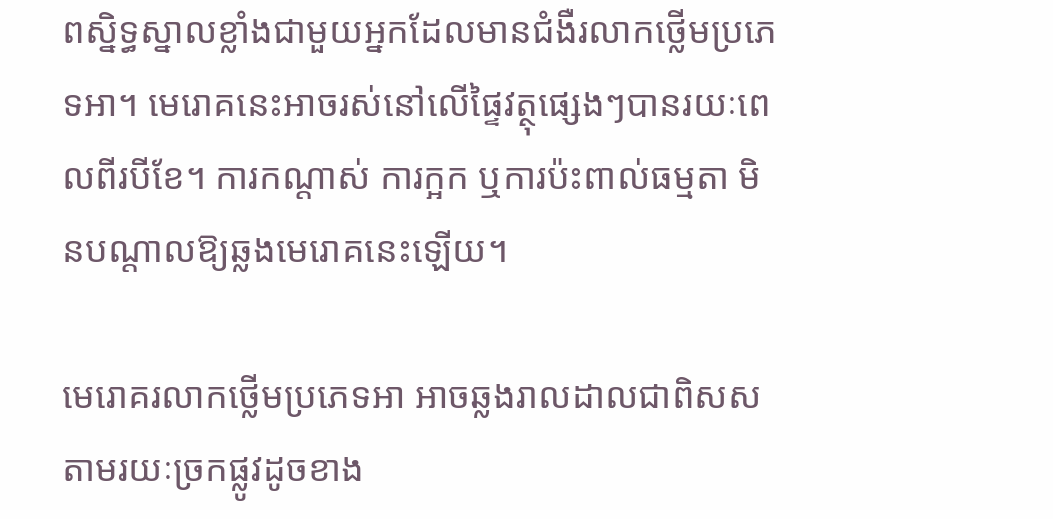ពស្និទ្ធស្នាលខ្លាំងជាមួយអ្នកដែលមានជំងឺរលាកថ្លើមប្រភេទអា។ មេរោគនេះអាចរស់នៅលើផ្ទៃវត្ថុផ្សេងៗបានរយៈពេលពីរបីខែ។ ការកណ្តាស់ ការក្អក ឬការប៉ះពាល់ធម្មតា មិនបណ្តាលឱ្យឆ្លងមេរោគនេះឡើយ។

មេរោគរលាកថ្លើមប្រភេទអា អាចឆ្លងរាលដាលជាពិសសតាមរយៈច្រកផ្លូវដូចខាង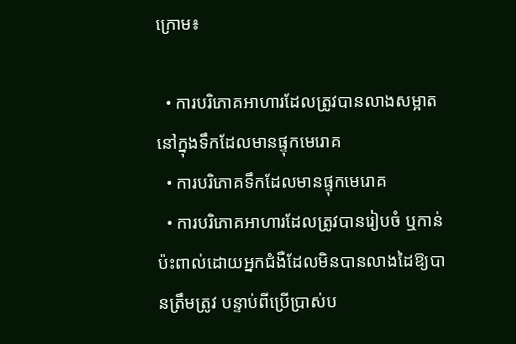ក្រោម៖

  • ការបរិភោគអាហារដែលត្រូវបានលាងសម្អាតនៅក្នុងទឹកដែលមានផ្ទុកមេរោគ
  • ការបរិភោគទឹកដែលមានផ្ទុកមេរោគ
  • ការបរិភោគអាហារដែលត្រូវបានរៀបចំ ឬកាន់ប៉ះពាល់ដោយអ្នកជំងឺដែលមិនបានលាងដៃឱ្យបានត្រឹមត្រូវ បន្ទាប់ពីប្រើប្រាស់ប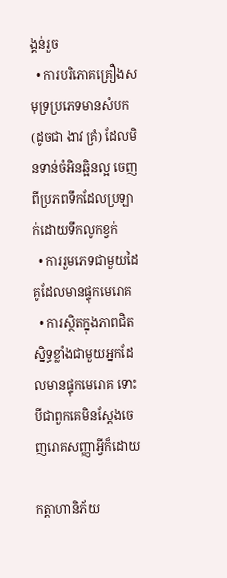ង្គន់រួច
  • ការបរិភោគគ្រឿងសមុទ្រប្រភេទមានសំបក (ដូចជា ងាវ គ្រំ) ដែលមិនទាន់ចំអិនឆ្អិនល្អ ចេញពីប្រភពទឹកដែលប្រឡាក់ដោយទឹកលូកខ្វក់
  • ការរួមភេទជាមួយដៃគូដែលមានផ្ទុកមេរោគ
  • ការស្ថិតក្នុងភាពជិតស្និទ្ធខ្លាំងជាមួយអ្នកដែលមានផ្ទុកមេរោគ ទោះបីជាពួកគេមិនស្តែងចេញរោគសញ្ញាអ្វីក៏ដោយ

កត្តាហានិភ័យ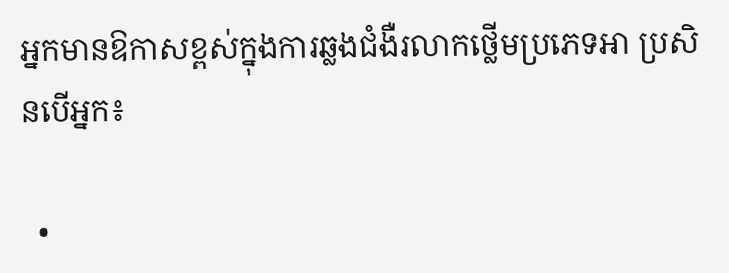អ្នកមានឱកាសខ្ពស់ក្នុងការឆ្លងជំងឺរលាកថ្លើមប្រភេទអា ប្រសិនបើអ្នក៖

  •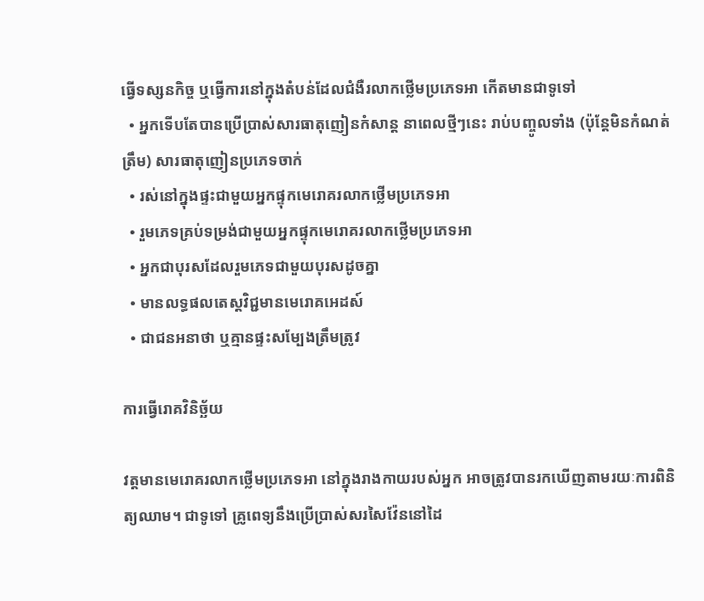ធ្វើទស្សនកិច្ច ឬធ្វើការនៅក្នុងតំបន់ដែលជំងឺរលាកថ្លើមប្រភេទអា កើតមានជាទូទៅ
  • អ្នកទើបតែបានប្រើប្រាស់សារធាតុញៀនកំសាន្ត នាពេលថ្មីៗនេះ រាប់បញ្ចូលទាំង (ប៉ុន្តែមិនកំណត់ត្រឹម) សារធាតុញៀនប្រភេទចាក់
  • រស់នៅក្នុងផ្ទះជាមួយអ្នកផ្ទុកមេរោគរលាកថ្លើមប្រភេទអា
  • រួមភេទគ្រប់ទម្រង់ជាមួយអ្នកផ្ទុកមេរោគរលាកថ្លើមប្រភេទអា
  • អ្នកជាបុរសដែលរួមភេទជាមួយបុរសដូចគ្នា
  • មានលទ្ធផលតេស្តវិជ្ជមានមេរោគអេដស៍
  • ជាជនអនាថា ឬគ្មានផ្ទះសម្បែងត្រឹមត្រូវ

ការធ្វើរោគវិនិច្ឆ័យ

វត្តមានមេរោគរលាកថ្លើមប្រភេទអា នៅក្នុងរាងកាយរបស់អ្នក អាចត្រូវបានរកឃើញតាមរយៈការពិនិត្យឈាម។ ជាទូទៅ គ្រូពេទ្យនឹងប្រើប្រាស់សរសៃវ៉ែននៅដៃ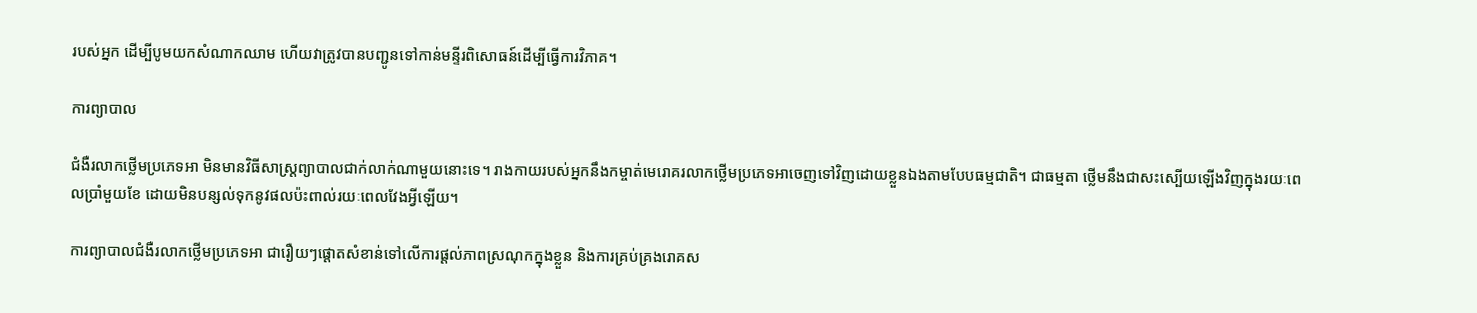របស់អ្នក ដើម្បីបូមយកសំណាកឈាម ហើយវាត្រូវបានបញ្ជូនទៅកាន់មន្ទីរពិសោធន៍ដើម្បីធ្វើការវិភាគ។

ការព្យាបាល

ជំងឺរលាកថ្លើមប្រភេទអា មិនមានវិធីសាស្ត្រព្យាបាលជាក់លាក់ណាមួយនោះទេ។ រាងកាយរបស់អ្នកនឹងកម្ចាត់មេរោគរលាកថ្លើមប្រភេទអាចេញទៅវិញដោយខ្លួនឯងតាមបែបធម្មជាតិ។ ជាធម្មតា ថ្លើមនឹងជាសះស្បើយឡើងវិញក្នុងរយៈពេលប្រាំមួយខែ ដោយមិនបន្សល់ទុកនូវផលប៉ះពាល់រយៈពេលវែងអ្វីឡើយ។

ការព្យាបាលជំងឺរលាកថ្លើមប្រភេទអា ជារឿយៗផ្តោតសំខាន់ទៅលើការផ្តល់ភាពស្រណុកក្នុងខ្លួន និងការគ្រប់គ្រងរោគស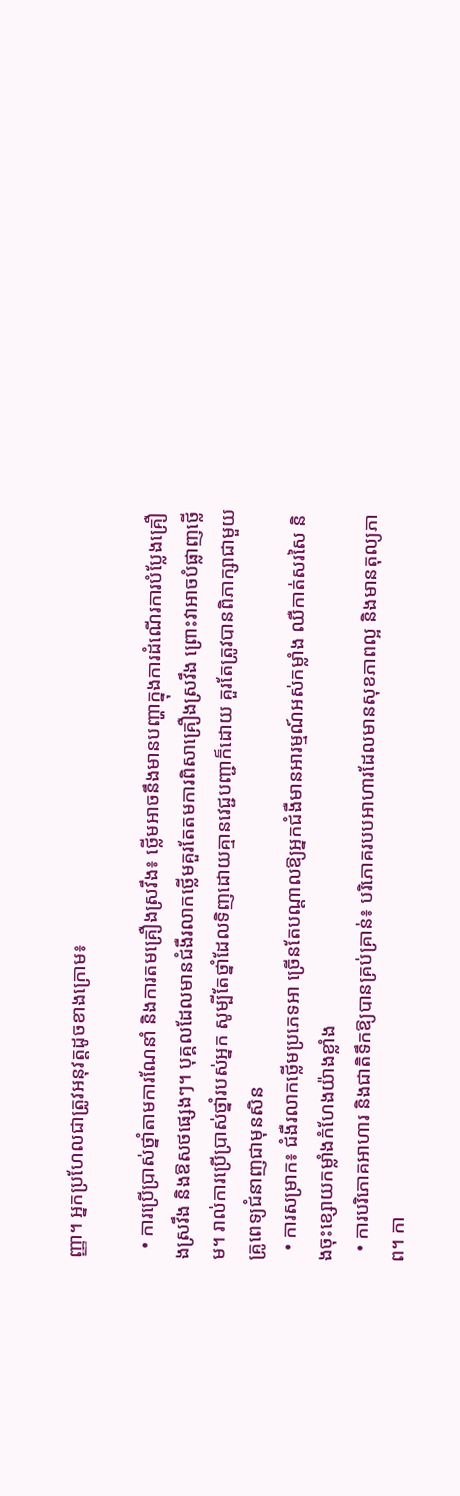ញ្ញា។ អ្នកប្រហែលជាត្រូវអនុវត្តដូចខាងក្រោម៖

  • ការប្រើប្រាស់ថ្នាំតាមការណែនាំ និងការតមគ្រឿងស្រវឹង៖ ថ្លើមអាចនឹងមានបញ្ហាក្នុងការដំណើរការបំប្លែងគ្រឿងស្រវឹង និងឱសថផ្សេងៗ។ បុគ្គលដែលមានជំងឺរលាកថ្លើមគួរតែតមការពិសាគ្រឿងស្រវឹង ព្រោះវាអាចបំផ្លាញថ្លើម។ រាល់ការប្រើប្រាស់ថ្នាំរបស់អ្នក សូម្បីតែថ្នាំដែលទិញដោយគ្មានវេជ្ជបញ្ជាក៏ដោយ គួរតែត្រូវបានពិភាក្សាជាមួយគ្រូពេទ្យជំនាញជាមុនសិន
  • ការសម្រាក៖ ជំងឺរលាកថ្លើមប្រភេទអា ច្រើនតែបណ្តាលឱ្យអ្នកជំងឺមានអារម្មណ៍អស់កម្លាំង ឈឺកាត់សរសៃ និងចុះខ្សោយកម្លាំងកំហែងយ៉ាងខ្លាំង
  • ការបរិភោគអាហារ និងជាតិទឹកឱ្យបានគ្រប់គ្រាន់៖ បរិភោគរបបអាហារដែលមានសុខភាពល្អ និងមានតុល្យភាព។ កា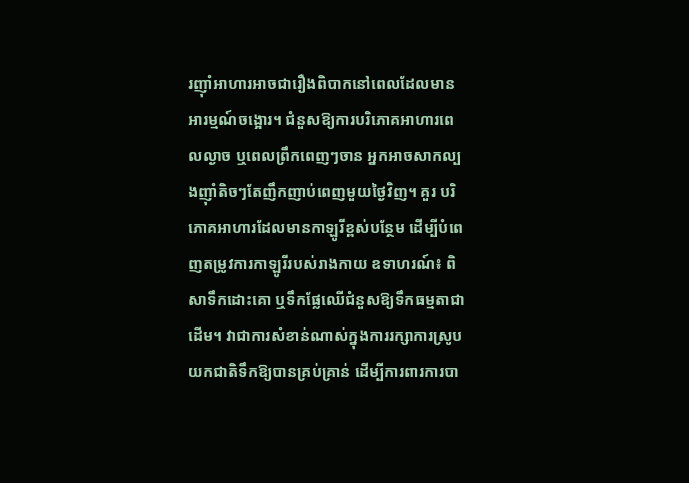រញ៉ាំអាហារអាចជារឿងពិបាកនៅពេលដែលមានអារម្មណ៍ចង្អោរ។ ជំនួសឱ្យការបរិភោគអាហារពេលល្ងាច ឬពេលព្រឹកពេញៗចាន អ្នកអាចសាកល្បងញ៉ាំតិចៗតែញឹកញាប់ពេញមួយថ្ងៃវិញ។ គួរ បរិភោគអាហារដែលមានកាឡូរីខ្ពស់បន្ថែម ដើម្បីបំពេញតម្រូវការកាឡូរីរបស់រាងកាយ ឧទាហរណ៍៖ ពិសាទឹកដោះគោ ឬទឹកផ្លែឈើជំនួសឱ្យទឹកធម្មតាជាដើម។ វាជាការសំខាន់ណាស់ក្នុងការរក្សាការស្រូបយកជាតិទឹកឱ្យបានគ្រប់គ្រាន់ ដើម្បីការពារការបា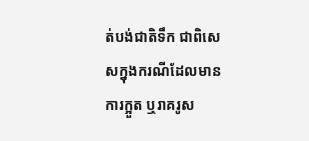ត់បង់ជាតិទឹក ជាពិសេសក្នុងករណីដែលមានការក្អួត ឬរាគរូស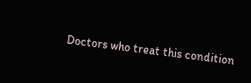Doctors who treat this condition